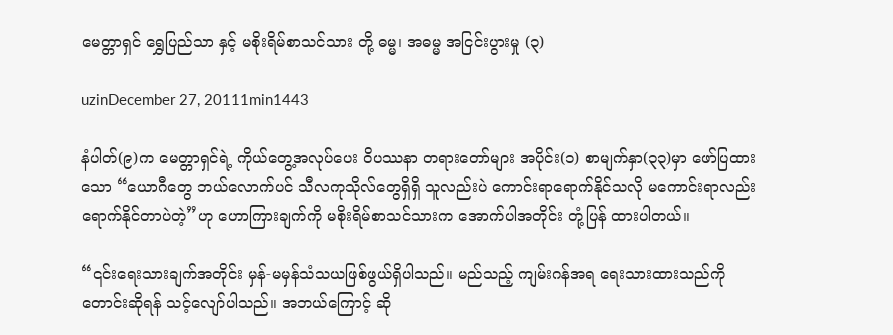မေတ္တာရှင် ရွှေပြည်သာ နှင့် မစိုးရိမ်စာသင်သား တို့ ဓမ္မ၊ အဓမ္မ အငြင်းပွားမှု (၃)

uzinDecember 27, 20111min1443

နံပါတ်(၉)က မေတ္တာရှင်ရဲ့ ကိုယ်တွေ့အလုပ်ပေး ဝိပဿနာ တရားတော်များ အပိုင်း(၁) စာမျက်နှာ(၃၃)မှာ ဖော်ပြထားသော “ယောဂီတွေ ဘယ်လောက်ပင် သီလကုသိုလ်တွေရှိရှိ သူလည်းပဲ ကောင်းရာရောက်နိုင်သလို မကောင်းရာလည်း ရောက်နိုင်တာပဲတဲ့”ဟု ဟောကြားချက်ကို မစိုးရိမ်စာသင်သားက အောက်ပါအတိုင်း တုံ့ပြန် ထားပါတယ်။

“၎င်းရေးသားချက်အတိုင်း မှန်-မမှန်သံသယဖြစ်ဖွယ်ရှိပါသည်။ မည်သည့် ကျမ်းဂန်အရ ရေးသားထားသည်ကို တောင်းဆိုရန် သင့်လျော်ပါသည်။ အဘယ်ကြောင့် ဆို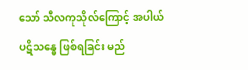သော် သီလကုသိုလ်ကြောင့် အပါယ် ပဋိသန္ဓေ ဖြစ်ရခြင်း မည်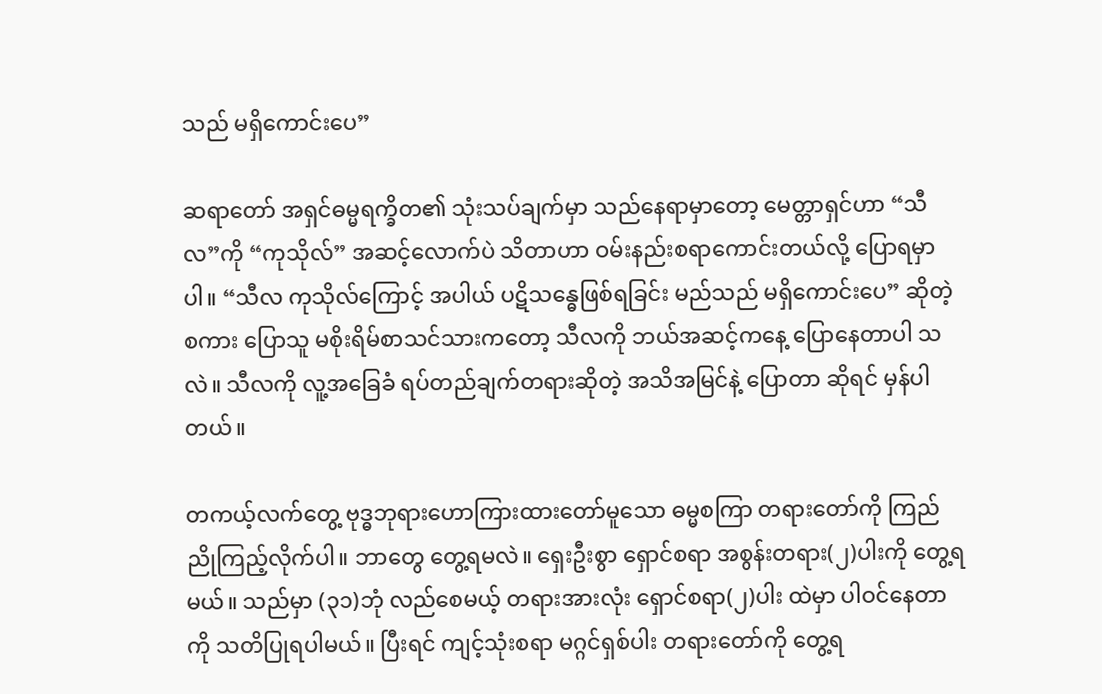သည် မရှိကောင်းပေ”

ဆရာတော် အရှင်ဓမ္မရက္ခိတ၏ သုံးသပ်ချက်မှာ သည်နေရာမှာတော့ မေတ္တာရှင်ဟာ “သီလ”ကို “ကုသိုလ်” အဆင့်လောက်ပဲ သိတာဟာ ဝမ်းနည်းစရာကောင်းတယ်လို့ ပြောရမှာပါ။ “သီလ ကုသိုလ်ကြောင့် အပါယ် ပဋိသန္ဓေဖြစ်ရခြင်း မည်သည် မရှိကောင်းပေ” ဆိုတဲ့စကား ပြောသူ မစိုးရိမ်စာသင်သားကတော့ သီလကို ဘယ်အဆင့်ကနေ့ ပြောနေတာပါ သလဲ။ သီလကို လူ့အခြေခံ ရပ်တည်ချက်တရားဆိုတဲ့ အသိအမြင်နဲ့ ပြောတာ ဆိုရင် မှန်ပါတယ်။

တကယ့်လက်တွေ့ ဗုဒ္ဓဘုရားဟောကြားထားတော်မူသော ဓမ္မစကြာ တရားတော်ကို ကြည်ညိုကြည့်လိုက်ပါ။ ဘာတွေ တွေ့ရမလဲ။ ရှေးဦးစွာ ရှောင်စရာ အစွန်းတရား(၂)ပါးကို တွေ့ရမယ်။ သည်မှာ (၃၁)ဘုံ လည်စေမယ့် တရားအားလုံး ရှောင်စရာ(၂)ပါး ထဲမှာ ပါဝင်နေတာကို သတိပြုရပါမယ်။ ပြီးရင် ကျင့်သုံးစရာ မဂ္ဂင်ရှစ်ပါး တရားတော်ကို တွေ့ရ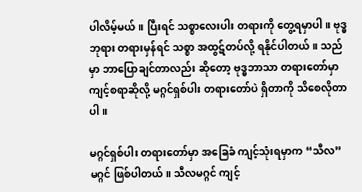ပါလိမ့်မယ်။ ပြီးရင် သစ္စာလေးပါး တရားကို တွေ့ရမှာပါ။ ဗုဒ္ဓဘုရား တရားမှန်ရင် သစ္စာ အထွဋ်တပ်လို့ ရနိုင်ပါတယ်။ သည်မှာ ဘာပြောချင်တာလည်း ဆိုတော့ ဗုဒ္ဓဘာသာ တရားတော်မှာ ကျင့်စရာဆိုလို့ မဂ္ဂင်ရှစ်ပါး တရားတော်ပဲ ရှိတာကို သိစေလိုတာပါ။

မဂ္ဂင်ရှစ်ပါး တရားတော်မှာ အခြေခံ ကျင့်သုံးရမှာက “သီလ”မဂ္ဂင် ဖြစ်ပါတယ်။ သီလမဂ္ဂင် ကျင့်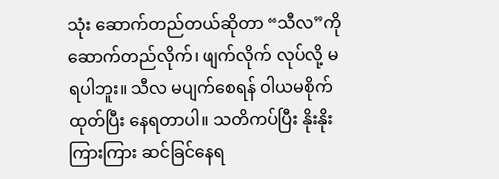သုံး ဆောက်တည်တယ်ဆိုတာ “သီလ”ကို ဆောက်တည်လိုက်၊ ဖျက်လိုက် လုပ်လို့ မရပါဘူး။ သီလ မပျက်စေရန် ဝါယမစိုက်ထုတ်ပြီး နေရတာပါ။ သတိကပ်ပြီး နိုးနိုးကြားကြား ဆင်ခြင်နေရ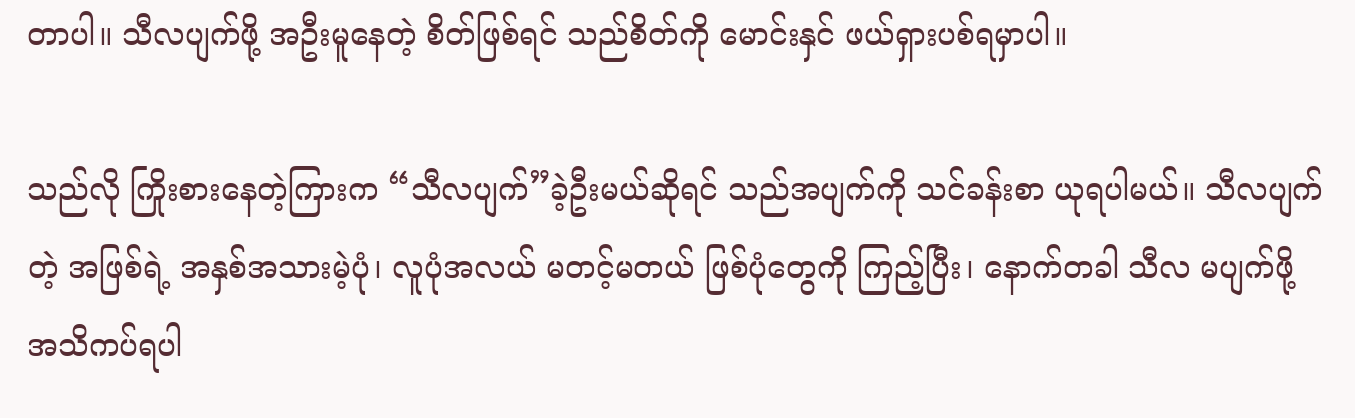တာပါ။ သီလပျက်ဖို့ အဦးမူနေတဲ့ စိတ်ဖြစ်ရင် သည်စိတ်ကို မောင်းနှင် ဖယ်ရှားပစ်ရမှာပါ။

သည်လို ကြိုးစားနေတဲ့ကြားက “သီလပျက်”ခဲ့ဦးမယ်ဆိုရင် သည်အပျက်ကို သင်ခန်းစာ ယုရပါမယ်။ သီလပျက်တဲ့ အဖြစ်ရဲ့ အနှစ်အသားမဲ့ပုံ၊ လူပုံအလယ် မတင့်မတယ် ဖြစ်ပုံတွေကို ကြည့်ပြီး၊ နောက်တခါ သီလ မပျက်ဖို့ အသိကပ်ရပါ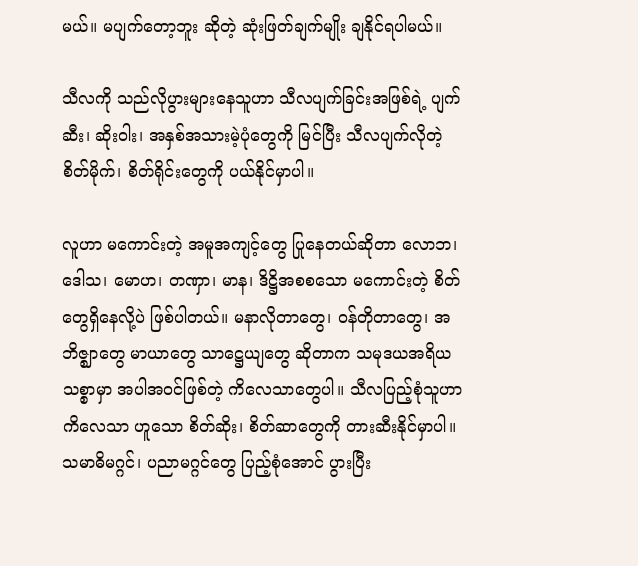မယ်။ မပျက်တော့ဘူး ဆိုတဲ့ ဆုံးဖြတ်ချက်မျိုး ချနိုင်ရပါမယ်။

သီလကို သည်လိုပွားများနေသူဟာ သီလပျက်ခြင်းအဖြစ်ရဲ့ ပျက်ဆီး၊ ဆိုးဝါး၊ အနှစ်အသားမဲ့ပုံတွေကို မြင်ပြီး သီလပျက်လိုတဲ့ စိတ်မိုက်၊ စိတ်ရိုင်းတွေကို ပယ်နိုင်မှာပါ။

လူဟာ မကောင်းတဲ့ အမူအကျင့်တွေ ပြုနေတယ်ဆိုတာ လောဘ၊ ဒေါသ၊ မောဟ၊ တဏှာ၊ မာန၊ ဒိဋ္ဌိအစစသော မကောင်းတဲ့ စိတ်တွေရှိနေလို့ပဲ ဖြစ်ပါတယ်။ မနာလိုတာတွေ၊ ဝန်တိုတာတွေ၊ အဘိဇ္ဈာတွေ မာယာတွေ သာဋ္ဌေယျတွေ ဆိုတာက သမုဒယအရိယသစ္စာမှာ အပါအဝင်ဖြစ်တဲ့ ကိလေသာတွေပါ။ သီလပြည့်စုံသူဟာ ကိလေသာ ဟူသော စိတ်ဆိုး၊ စိတ်ဆာတွေကို တားဆီးနိုင်မှာပါ။ သမာဓိမဂ္ဂင်၊ ပညာမဂ္ဂင်တွေ ပြည့်စုံအောင် ပွားပြီး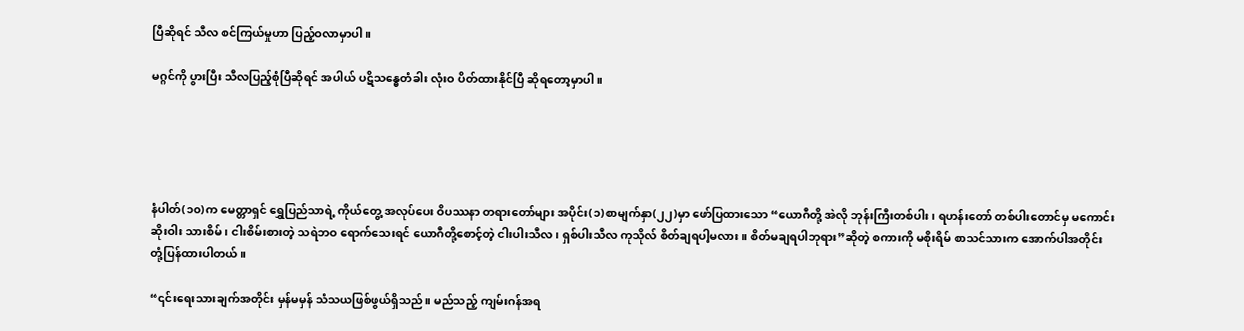ပြီဆိုရင် သီလ စင်ကြယ်မှုဟာ ပြည့်ဝလာမှာပါ။

မဂ္ဂင်ကို ပွားပြီး သီလပြည့်စုံပြီဆိုရင် အပါယ် ပဋိသန္ဓေတံခါး လုံးဝ ပိတ်ထားနိုင်ပြီ ဆိုရတော့မှာပါ။





နံပါတ်(၁၀)က မေတ္တာရှင် ရွှေပြည်သာရဲ့ ကိုယ်တွေ့ အလုပ်ပေး ဝိပဿနာ တရားတော်များ အပိုင်း(၁)စာမျက်နှာ(၂၂)မှာ ဖော်ပြထားသော “ယောဂီတို့ အဲလို ဘုန်းကြီးတစ်ပါး၊ ရဟန်းတော် တစ်ပါးတောင်မှ မကောင်းဆိုးဝါး သားစိမ်၊ ငါးစိမ်းစားတဲ့ သရဲဘဝ ရောက်သေးရင် ယောဂီတို့စောင့်တဲ့ ငါးပါးသီလ၊ ရှစ်ပါးသီလ ကုသိုလ် စိတ်ချရပါ့မလား။ စိတ်မချရပါဘုရား”ဆိုတဲ့ စကားကို မစိုးရိမ် စာသင်သားက အောက်ပါအတိုင်း တုံ့ပြန်ထားပါတယ်။

“၎င်းရေးသားချက်အတိုင်း မှန်မမှန် သံသယဖြစ်ဖွယ်ရှိသည်။ မည်သည့် ကျမ်းဂန်အရ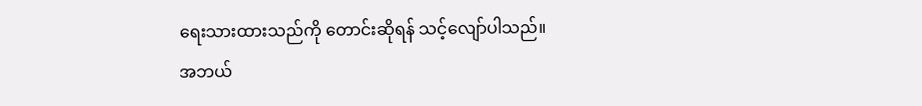ရေးသားထားသည်ကို တောင်းဆိုရန် သင့်လျော်ပါသည်။ အဘယ်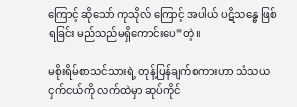ကြောင့် ဆိုသော် ကုသိုလ် ကြောင့် အပါယ် ပဋိသန္ဓေ ဖြစ်ရခြင်း မည်သည်မရှိကောင်းပေ”တဲ့။

မစိုးရိမ်စာသင်သားရဲ့ တုန့်ပြန်ချက်စကားဟာ သံသယငှက်ငယ်ကို လက်ထဲမှာ ဆုပ်ကိုင်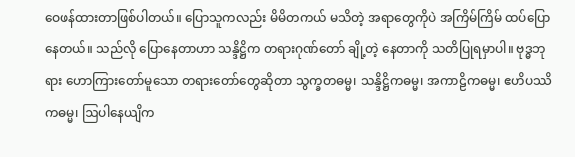ဝေဖန်ထားတာဖြစ်ပါတယ်။ ပြောသူကလည်း မိမိတကယ် မသိတဲ့ အရာတွေကိုပဲ အကြိမ်ကြိမ် ထပ်ပြောနေတယ်။ သည်လို ပြောနေတာဟာ သန္ဒိဋ္ဌိက တရားဂုဏ်တော် ချို့တဲ့ နေတာကို သတိပြုရမှာပါ။ ဗုဒ္ဓဘုရား ဟောကြားတော်မူသော တရားတော်တွေဆိုတာ သွက္ခတဓမ္မ၊ သန္ဒိဋ္ဌိကဓမ္မ၊ အကာဠိကဓမ္မ၊ ဧဟိပဿိကဓမ္မ၊ ဩပါနေယျိက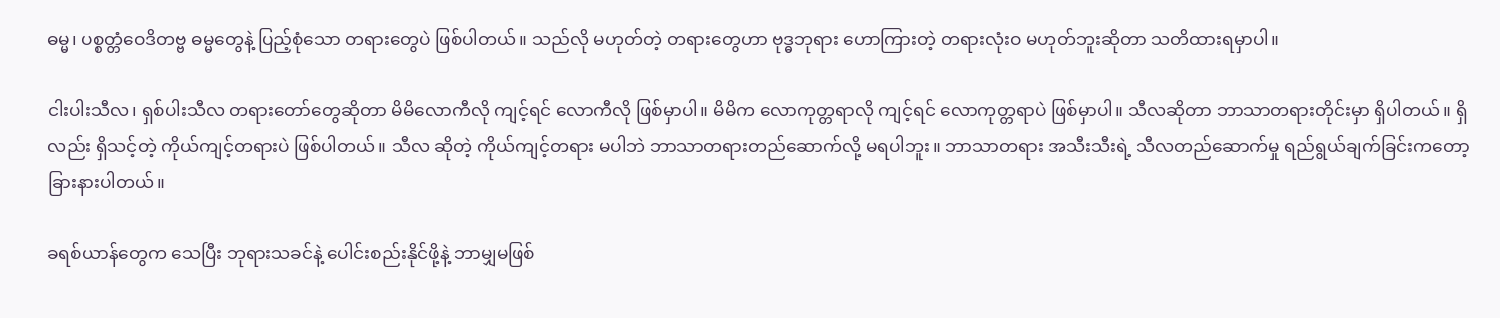ဓမ္မ၊ ပစ္စတ္တံဝေဒိတဗ္ဗ ဓမ္မတွေနဲ့ ပြည့်စုံသော တရားတွေပဲ ဖြစ်ပါတယ်။ သည်လို မဟုတ်တဲ့ တရားတွေဟာ ဗုဒ္ဓဘုရား ဟောကြားတဲ့ တရားလုံးဝ မဟုတ်ဘူးဆိုတာ သတိထားရမှာပါ။

ငါးပါးသီလ၊ ရှစ်ပါးသီလ တရားတော်တွေဆိုတာ မိမိလောကီလို ကျင့်ရင် လောကီလို ဖြစ်မှာပါ။ မိမိက လောကုတ္တရာလို ကျင့်ရင် လောကုတ္တရာပဲ ဖြစ်မှာပါ။ သီလဆိုတာ ဘာသာတရားတိုင်းမှာ ရှိပါတယ်။ ရှိလည်း ရှိသင့်တဲ့ ကိုယ်ကျင့်တရားပဲ ဖြစ်ပါတယ်။ သီလ ဆိုတဲ့ ကိုယ်ကျင့်တရား မပါဘဲ ဘာသာတရားတည်ဆောက်လို့ မရပါဘူး။ ဘာသာတရား အသီးသီးရဲ့ သီလတည်ဆောက်မှု ရည်ရွယ်ချက်ခြင်းကတော့ ခြားနားပါတယ်။

ခရစ်ယာန်တွေက သေပြီး ဘုရားသခင်နဲ့ ပေါင်းစည်းနိုင်ဖို့နဲ့ ဘာမျှမဖြစ်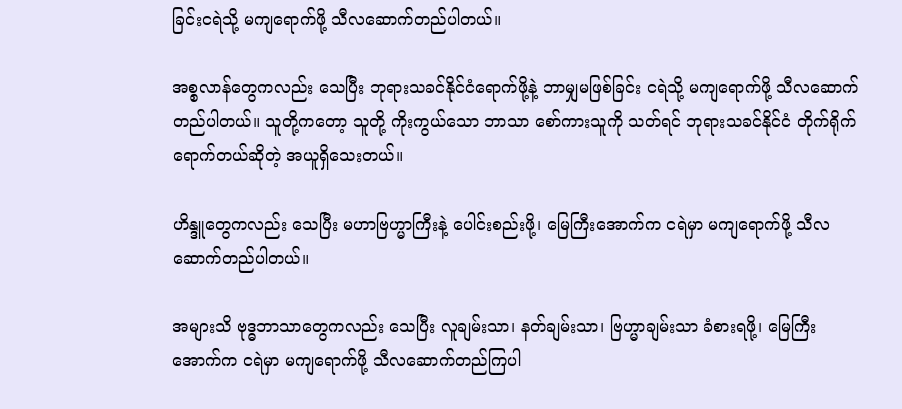ခြင်းငရဲသို့ မကျရောက်ဖို့ သီလဆောက်တည်ပါတယ်။

အစ္စလာန်တွေကလည်း သေပြီး ဘုရားသခင်နိုင်ငံရောက်ဖို့နဲ့ ဘာမျှမဖြစ်ခြင်း ငရဲသို့ မကျရောက်ဖို့ သီလဆောက်တည်ပါတယ်။ သူတို့ကတော့ သူတို့ ကိုးကွယ်သော ဘာသာ စော်ကားသူကို သတ်ရင် ဘုရားသခင်နိုင်ငံ တိုက်ရိုက်ရောက်တယ်ဆိုတဲ့ အယူရှိသေးတယ်။

ဟိန္ဒူတွေကလည်း သေပြီး မဟာဗြဟ္မာကြီးနဲ့ ပေါင်းစည်းဖို့၊ မြေကြီးအောက်က ငရဲမှာ မကျရောက်ဖို့ သီလ ဆောက်တည်ပါတယ်။

အများသိ ဗုဒ္ဓဘာသာတွေကလည်း သေပြီး လူချမ်းသာ၊ နတ်ချမ်းသာ၊ ဗြဟ္မာချမ်းသာ ခံစားရဖို့၊ မြေကြီးအောက်က ငရဲမှာ မကျရောက်ဖို့ သီလဆောက်တည်ကြပါ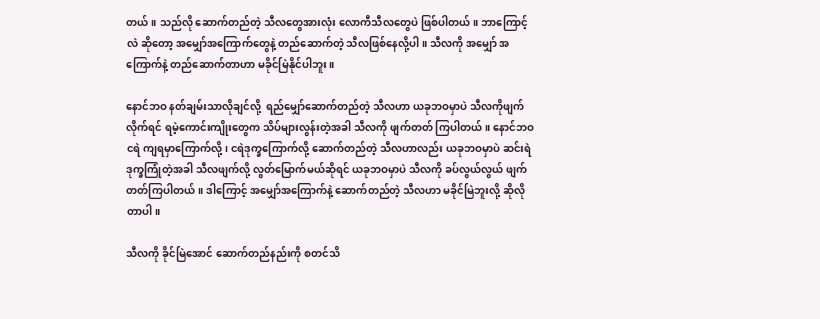တယ်။ သည်လို ဆောက်တည်တဲ့ သီလတွေအားလုံး လောကီသီလတွေပဲ ဖြစ်ပါတယ်။ ဘာကြောင့်လဲ ဆိုတော့ အမျှော်အကြောက်တွေနဲ့ တည်ဆောက်တဲ့ သီလဖြစ်နေလို့ပါ။ သီလကို အမျှော် အကြောက်နဲ့ တည်ဆောက်တာဟာ မခိုင်မြဲနိုင်ပါဘူး။

နောင်ဘဝ နတ်ချမ်းသာလိုချင်လို့  ရည်မျှော်ဆောက်တည်တဲ့ သီလဟာ ယခုဘဝမှာပဲ သီလကိုဖျက်လိုက်ရင် ရမဲ့ကောင်းကျိုးတွေက သိပ်များလွန်းတဲ့အခါ သီလကို ဖျက်တတ် ကြပါတယ်။ နောင်ဘဝငရဲ ကျရမှာကြောက်လို့၊ ငရဲဒုက္ခကြောက်လို့ ဆောက်တည်တဲ့ သီလဟာလည်း ယခုဘဝမှာပဲ ဆင်းရဲဒုက္ခကြုံတဲ့အခါ သီလဖျက်လို့ လွတ်မြောက်မယ်ဆိုရင် ယခုဘဝမှာပဲ သီလကို ခပ်လွယ်လွယ် ဖျက်တတ်ကြပါတယ်။ ဒါကြောင့် အမျှော်အကြောက်နဲ့ ဆောက်တည်တဲ့ သီလဟာ မခိုင်မြဲဘူးလို့ ဆိုလိုတာပါ။

သီလကို ခိုင်မြဲအောင် ဆောက်တည်နည်းကို စတင်သိ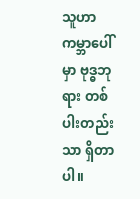သူဟာ ကမ္ဘာပေါ်မှာ ဗုဒ္ဓဘုရား တစ်ပါးတည်းသာ ရှိတာပါ။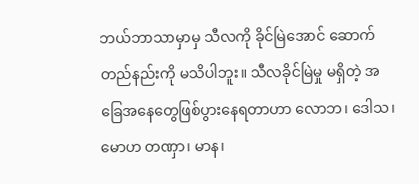ဘယ်ဘာသာမှာမှ သီလကို ခိုင်မြဲအောင် ဆောက်တည်နည်းကို မသိပါဘူး။ သီလခိုင်မြဲမှု မရှိတဲ့ အခြေအနေတွေဖြစ်ပွားနေရတာဟာ လောဘ၊ ဒေါသ၊ မောဟ တဏှာ၊ မာန၊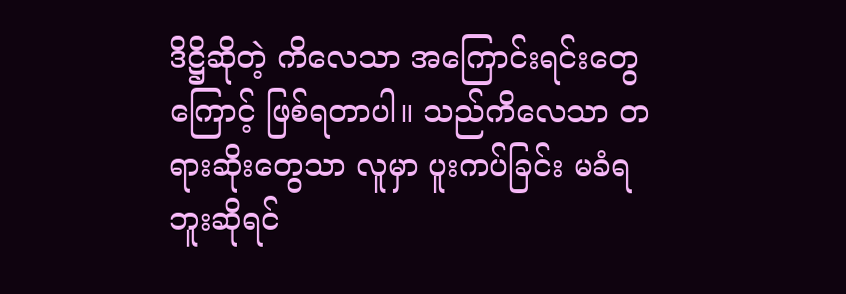ဒိဋ္ဌိဆိုတဲ့ ကိလေသာ အကြောင်းရင်းတွေကြောင့် ဖြစ်ရတာပါ။ သည်ကိလေသာ တရားဆိုးတွေသာ လူမှာ ပူးကပ်ခြင်း မခံရဘူးဆိုရင်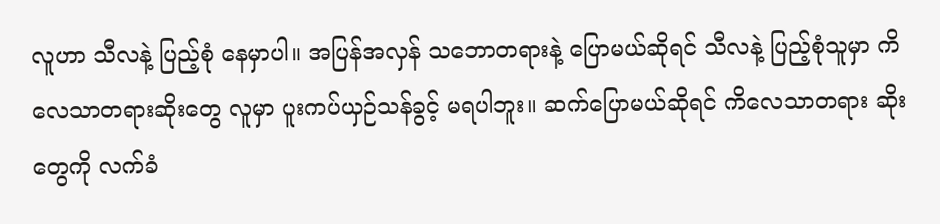လူဟာ သီလနဲ့ ပြည့်စုံ နေမှာပါ။ အပြန်အလှန် သဘောတရားနဲ့ ပြောမယ်ဆိုရင် သီလနဲ့ ပြည့်စုံသူမှာ ကိလေသာတရားဆိုးတွေ လူမှာ ပူးကပ်ယှဉ်သန်ခွင့် မရပါဘူး။ ဆက်ပြောမယ်ဆိုရင် ကိလေသာတရား ဆိုးတွေကို လက်ခံ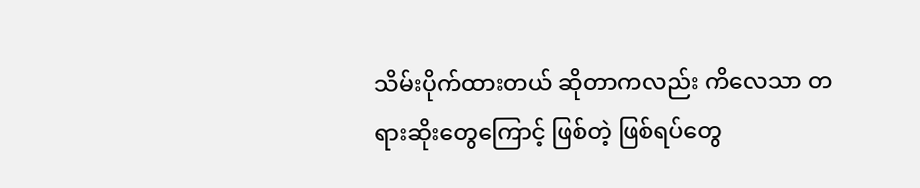သိမ်းပိုက်ထားတယ် ဆိုတာကလည်း ကိလေသာ တရားဆိုးတွေကြောင့် ဖြစ်တဲ့ ဖြစ်ရပ်တွေ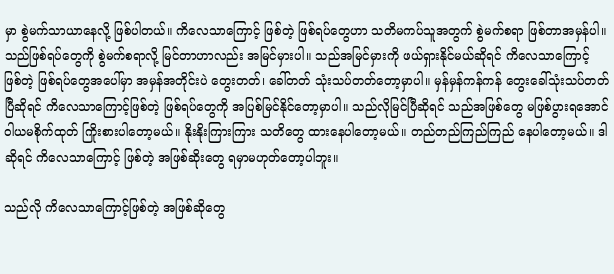မှာ စွဲမက်သာယာနေလို့ ဖြစ်ပါတယ်။ ကိလေသာကြောင့် ဖြစ်တဲ့ ဖြစ်ရပ်တွေဟာ သတိမကပ်သူအတွက် စွဲမက်စရာ ဖြစ်တာအမှန်ပါ။ သည်ဖြစ်ရပ်တွေကို စွဲမက်စရာလို့ မြင်တာဟာလည်း အမြင်မှားပါ။ သည်အမြင်မှားကို ဖယ်ရှားနိုင်မယ်ဆိုရင် ကိလေသာကြောင့် ဖြစ်တဲ့ ဖြစ်ရပ်တွေအပေါ်မှာ အမှန်အတိုင်းပဲ တွေးတတ်၊ ခေါ်တတ် သုံးသပ်တတ်တော့မှာပါ။ မှန်မှန်ကန်ကန် တွေးခေါ်သုံးသပ်တတ်ပြီဆိုရင် ကိလေသာကြောင့်ဖြစ်တဲ့ ဖြစ်ရပ်တွေကို အပြစ်မြင်နိုင်တော့မှာပါ။ သည်လိုမြင်ပြီဆိုရင် သည်အဖြစ်တွေ မဖြစ်ပွားရအောင် ဝါယမစိုက်ထုတ် ကြိုးစားပါတော့မယ်။ နိုးနိုးကြားကြား သတိတွေ ထားနေပါတော့မယ်။ တည်တည်ကြည်ကြည် နေပါတော့မယ်။ ဒါဆိုရင် ကိလေသာကြောင့် ဖြစ်တဲ့ အဖြစ်ဆိုးတွေ ရမှာမဟုတ်တော့ပါဘူး။

သည်လို ကိလေသာကြောင့်ဖြစ်တဲ့ အဖြစ်ဆိုတွေ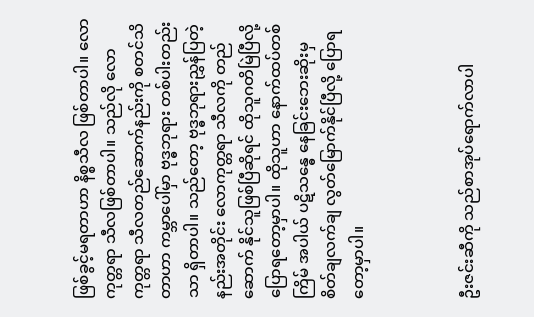ဖြစ်ခွင့်မရတာဟာ နိစ္စသီလ ဖြစ်တာပါ။ လောကုတ္တရာ သီလဖြစ်တာပါ။ သည်လို လောကုတ္တရာ သီလတည်ဆောက်နည်းကို စတင်သိတာဟာ ကမ္ဘာပေါ်မှာ ဗုဒ္ဓဘုရား တစ်ပါးတည်းသာ ရှိတာပါ။ သည်တော့ ဗုဒ္ဓဘုရားညွှန်ပြတဲ့ နည်းအတိုင်း လောကုတ္တရာ သီလကို တည်ဆောက် နိုင်သူဖြစ်ပြီဆိုရင် ထိုသူဂတိမြဲပြီလို့ ပြောရတော့မှာပါ။ ထိုသူဟာ နောက်ထပ်တစ်ကြိမ် အပါယ် ပဋိသန္ဓေ နေခြင်းဘေးဆိုးမှ စိတ်ချလက်ချ လွတ်မြောက်နိုင်ပြီလို့ ပြောရတော့မှာပါ။



ဦးဇင်းဆီကို သည်စာအုပ်ရောက်လာပါ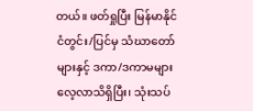တယ်။ ဖတ်ရှုပြီး မြန်မာနိုင်ငံတွင်း/ပြင်မှ သံဃာတော်များနှင့် ဒကာ/ဒကာမများ လေ့လာသိရှိပြီး၊ သုံးသပ်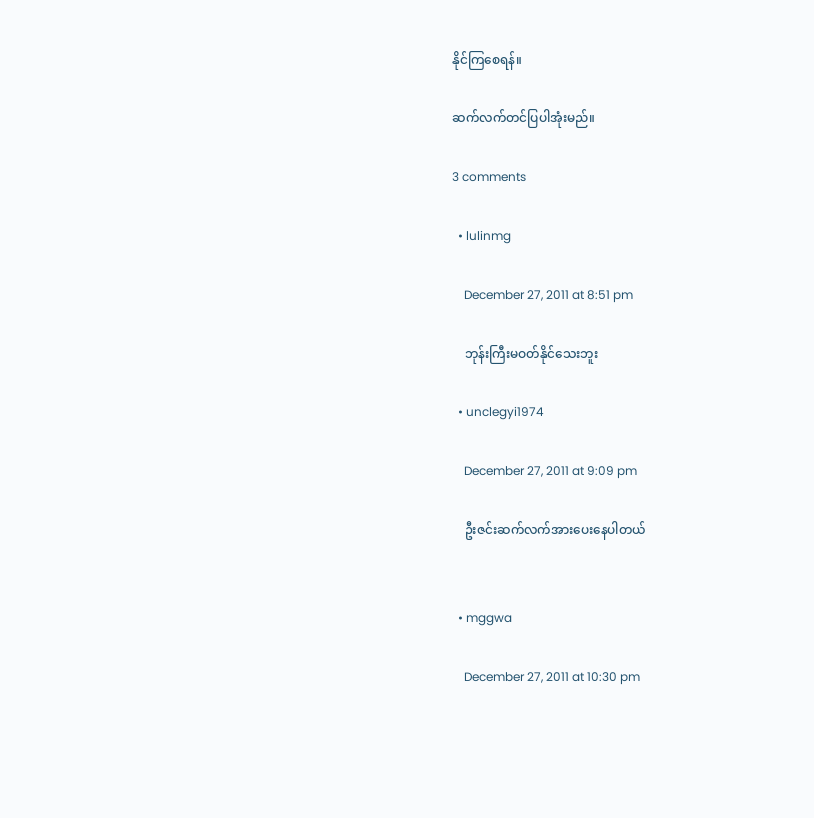နိုင်ကြစေရန်။

ဆက်လက်တင်ပြပါအုံးမည်။

3 comments

  • lulinmg

    December 27, 2011 at 8:51 pm

    ဘုန်းကြီးမဝတ်နိုင်သေးဘူး

  • unclegyi1974

    December 27, 2011 at 9:09 pm

    ဦးဇင်းဆက်လက်အားပေးနေပါတယ်


  • mggwa

    December 27, 2011 at 10:30 pm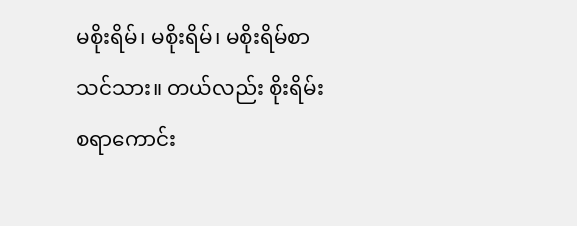မစိုးရိမ်၊ မစိုးရိမ်၊ မစိုးရိမ်စာသင်သား။ တယ်လည်း စိုးရိမ်းစရာကောင်း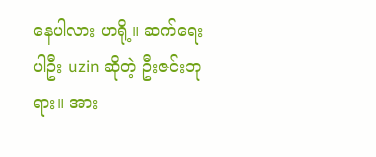နေပါလား ဟရို့။ ဆက်ရေးပါဦး uzin ဆိုတဲ့ ဦးဇင်းဘုရား။ အား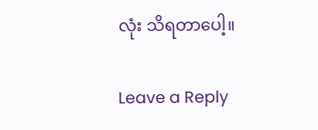လုံး သိရတာပေါ့။

Leave a Reply